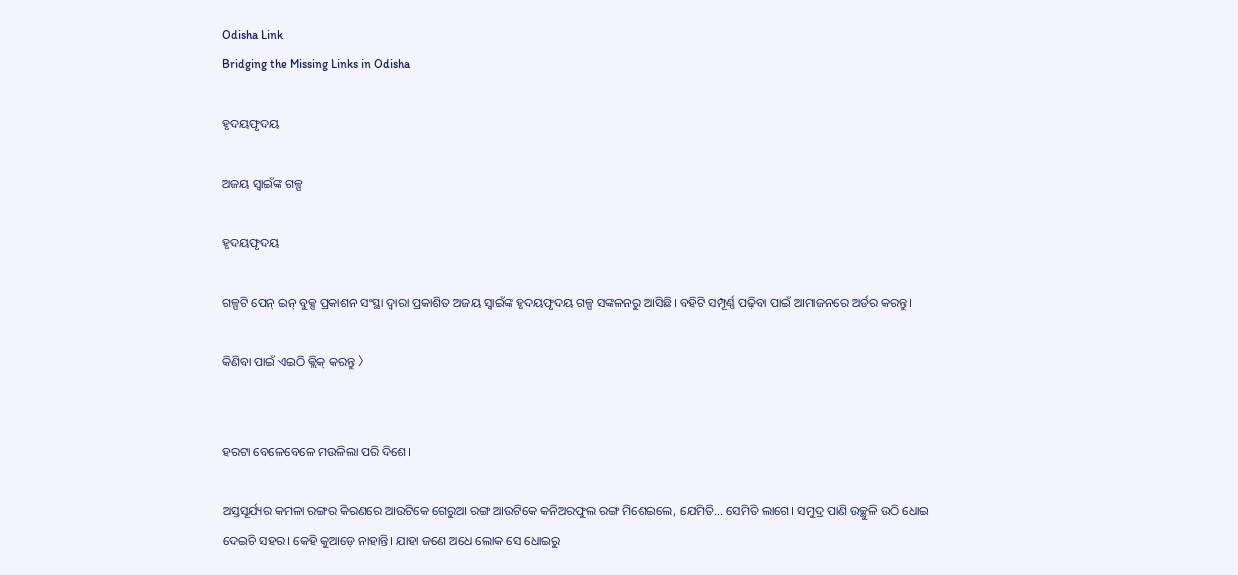Odisha Link
Bridging the Missing Links in Odisha

ହୃଦୟଫୃଦୟ

ଅଜୟ ସ୍ବାଇଁଙ୍କ ଗଳ୍ପ

ହୃଦୟଫୃଦୟ

ଗଳ୍ପଟି ପେନ୍ ଇନ୍ ବୁକ୍ସ ପ୍ରକାଶନ ସଂସ୍ଥା ଦ୍ବାରା ପ୍ରକାଶିତ ଅଜୟ ସ୍ବାଇଁଙ୍କ ହୃଦୟଫୃଦୟ ଗଳ୍ପ ସଙ୍କଳନରୁ ଆସିଛି। ବହିଟି ସମ୍ପୂର୍ଣ୍ଣ ପଢ଼ିବା ପାଇଁ ଆମାଜନରେ ଅର୍ଡର କରନ୍ତୁ।

କିଣିବା ପାଇଁ ଏଇଠି କ୍ଲିକ୍‌ କରନ୍ତୁ 〉


ହରଟା ବେଳେବେଳେ ମଉଳିଲା ପରି ଦିଶେ।

ଅସ୍ତସୂର୍ଯ୍ୟର କମଳା ରଙ୍ଗର କିରଣରେ ଆଉଟିକେ ଗେରୁଆ ରଙ୍ଗ ଆଉଟିକେ କନିଅରଫୁଲ ରଙ୍ଗ ମିଶେଇଲେ, ଯେମିତି… ସେମିତି ଲାଗେ। ସମୁଦ୍ର ପାଣି ଉଚ୍ଛୁଳି ଉଠି ଧୋଇ ଦେଇଚି ସହର। କେହି କୁଆଡ଼େ ନାହାନ୍ତି। ଯାହା ଜଣେ ଅଧେ ଲୋକ ସେ ଧୋଇରୁ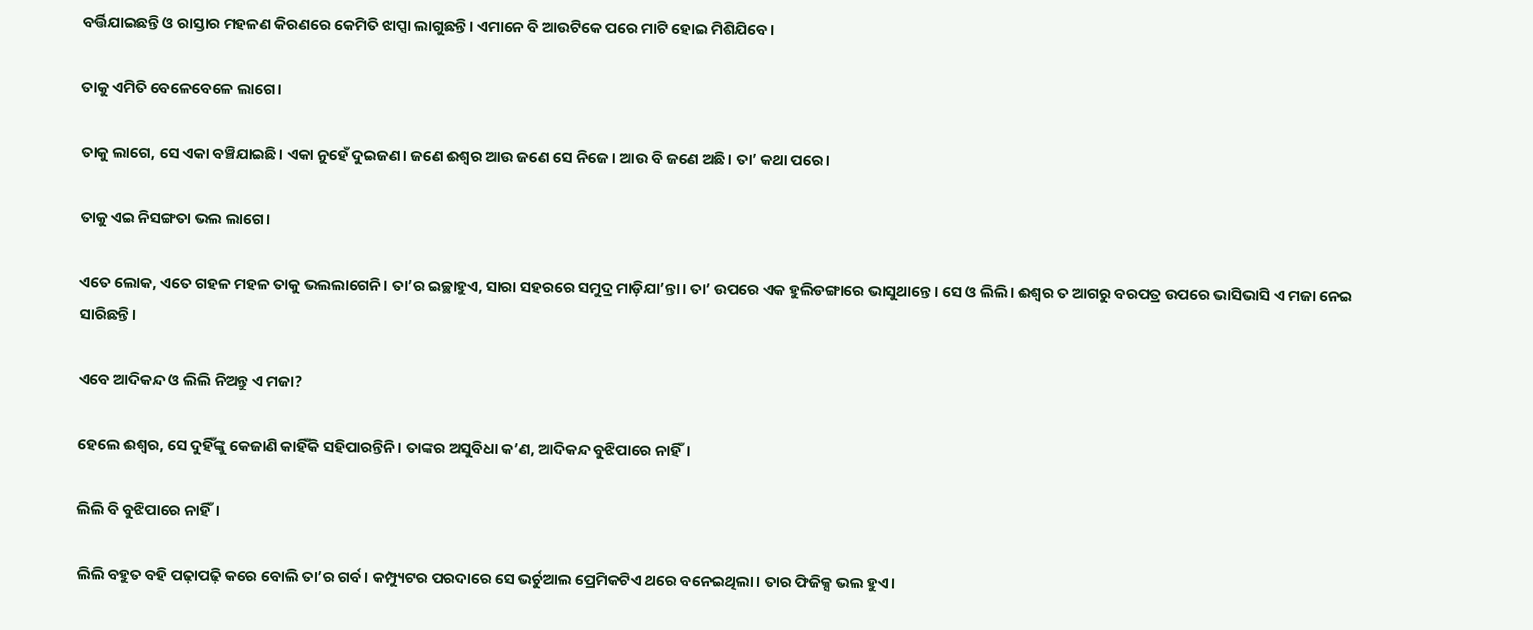ବର୍ତ୍ତିଯାଇଛନ୍ତି ଓ ରାସ୍ତାର ମହଳଣ କିରଣରେ କେମିତି ଝାପ୍ସା ଲାଗୁଛନ୍ତି। ଏମାନେ ବି ଆଉଟିକେ ପରେ ମାଟି ହୋଇ ମିଶିଯିବେ।

ତାକୁ ଏମିତି ବେଳେବେଳେ ଲାଗେ।

ତାକୁ ଲାଗେ, ସେ ଏକା ବଞ୍ଚିଯାଇଛି। ଏକା ନୁହେଁ ଦୁଇଜଣ। ଜଣେ ଈଶ୍ବର ଆଉ ଜଣେ ସେ ନିଜେ। ଆଉ ବି ଜଣେ ଅଛି। ତା’ କଥା ପରେ।

ତାକୁ ଏଇ ନିସଙ୍ଗତା ଭଲ ଲାଗେ।

ଏତେ ଲୋକ, ଏତେ ଗହଳ ମହଳ ତାକୁ ଭଲଲାଗେନି। ତା’ର ଇଚ୍ଛାହୁଏ, ସାରା ସହରରେ ସମୁଦ୍ର ମାଡ଼ିଯା’ନ୍ତା। ତା’ ଉପରେ ଏକ ହୁଲିଡଙ୍ଗାରେ ଭାସୁଥାନ୍ତେ। ସେ ଓ ଲିଲି। ଈଶ୍ବର ତ ଆଗରୁ ବରପତ୍ର ଉପରେ ଭାସିଭାସି ଏ ମଜା ନେଇ ସାରିଛନ୍ତି।

ଏବେ ଆଦିକନ୍ଦ ଓ ଲିଲି ନିଅନ୍ତୁ ଏ ମଜା?

ହେଲେ ଈଶ୍ବର, ସେ ଦୁହିଁଙ୍କୁ କେଜାଣି କାହିଁକି ସହିପାରନ୍ତିନି। ତାଙ୍କର ଅସୁବିଧା କ’ଣ, ଆଦିକନ୍ଦ ବୁଝିପାରେ ନାହିଁ।

ଲିଲି ବି ବୁଝିପାରେ ନାହିଁ।

ଲିଲି ବହୁତ ବହି ପଢ଼ାପଢ଼ି କରେ ବୋଲି ତା’ର ଗର୍ବ। କମ୍ପ୍ୟୁଟର ପରଦାରେ ସେ ଭର୍ଚୁଆଲ ପ୍ରେମିକଟିଏ ଥରେ ବନେଇଥିଲା। ତାର ଫିଜିକ୍ସ ଭଲ ହୁଏ।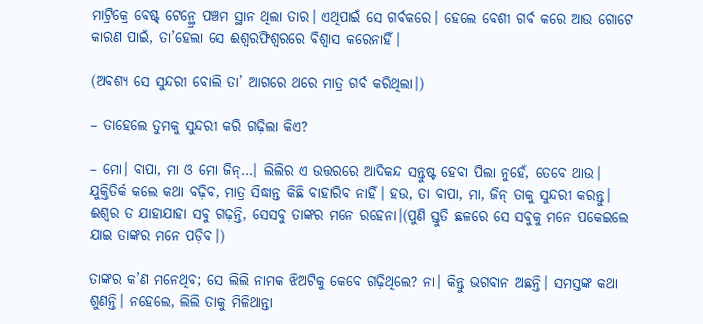ମାଟ୍ରିକ୍ରେ ବେଷ୍ଟ୍ ଟେନ୍ଥ୍ରେ ପଞ୍ଚମ ସ୍ଥାନ ଥିଲା ତାର। ଏଥିପାଇଁ ସେ ଗର୍ବକରେ। ହେଲେ ବେଶୀ ଗର୍ବ କରେ ଆଉ ଗୋଟେ କାରଣ ପାଇଁ, ତା’ହେଲା ସେ ଈଶ୍ବରଫିଶ୍ବରରେ ବିଶ୍ବାସ କରେନାହିଁ।

(ଅବଶ୍ୟ ସେ ସୁନ୍ଦରୀ ବୋଲି ତା’ ଆଗରେ ଥରେ ମାତ୍ର ଗର୍ବ କରିଥିଲା।)

– ତାହେଲେ ତୁମକୁ ସୁନ୍ଦରୀ କରି ଗଢ଼ିଲା କିଏ?

– ମୋ। ବାପା, ମା ଓ ମୋ ଜିନ୍…। ଲିଲିର ଏ ଉତ୍ତରରେ ଆଦିକନ୍ଦ ସନ୍ତୁଷ୍ଟ ହେବା ପିଲା ନୁହେଁ, ତେବେ ଥାଉ। ଯୁକ୍ତିତିର୍କ କଲେ କଥା ବଢ଼ିବ, ମାତ୍ର ସିଦ୍ଧାନ୍ତ କିଛି ବାହାରିବ ନାହିଁ। ହଉ, ତା ବାପା, ମା, ଜିନ୍ ତାକୁ ସୁନ୍ଦରୀ କରନ୍ତୁ। ଈଶ୍ବର ତ ଯାହାଯାହା ସବୁ ଗଢ଼ନ୍ତି, ସେସବୁ ତାଙ୍କର ମନେ ରହେନା।(ପୁଣି ସ୍ତୁତି ଛଳରେ ସେ ସବୁକୁ ମନେ ପକେଇଲେ ଯାଇ ତାଙ୍କର ମନେ ପଡ଼ିବ।)

ତାଙ୍କର କ’ଣ ମନେଥିବ; ସେ ଲିଲି ନାମକ ଝିଅଟିକୁ କେବେ ଗଢ଼ିଥିଲେ? ନା। କିନ୍ତୁ ଭଗବାନ ଅଛନ୍ତି। ସମସ୍ତଙ୍କ କଥା ଶୁଣନ୍ତି। ନହେଲେ, ଲିଲି ତାକୁ ମିଳିଥାନ୍ତା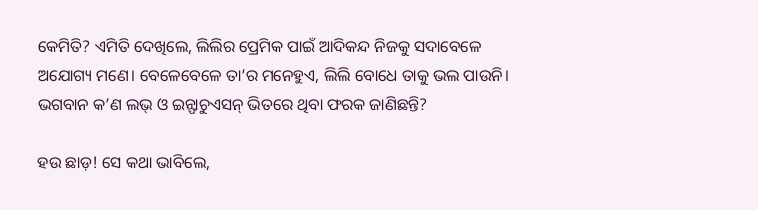କେମିତି? ଏମିତି ଦେଖିଲେ, ଲିଲିର ପ୍ରେମିକ ପାଇଁ ଆଦିକନ୍ଦ ନିଜକୁ ସଦାବେଳେ ଅଯୋଗ୍ୟ ମଣେ। ବେଳେବେଳେ ତା’ର ମନେହୁଏ, ଲିଲି ବୋଧେ ତାକୁ ଭଲ ପାଉନି। ଭଗବାନ କ’ଣ ଲଭ୍ ଓ ଇନ୍ଫାଚୁଏସନ୍ ଭିତରେ ଥିବା ଫରକ ଜାଣିଛନ୍ତି?

ହଉ ଛାଡ଼! ସେ କଥା ଭାବିଲେ,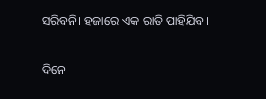ସରିବନି। ହଜାରେ ଏକ ରାତି ପାହିଯିବ।

ଦିନେ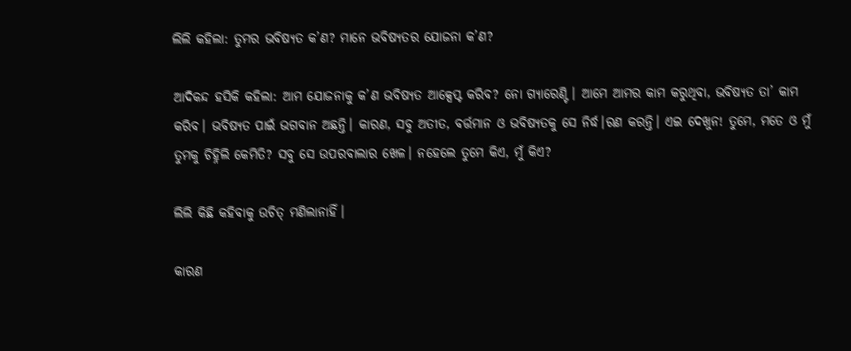ଲିଲି କହିଲା: ତୁମର ଭବିଷ୍ୟତ କ’ଣ? ମାନେ ଭବିଷ୍ୟତର ଯୋଜନା କ’ଣ?

ଆଦିକନ୍ଦ ହସିକି କହିଲା: ଆମ ଯୋଜନାକୁ କ’ଣ ଭବିଷ୍ୟତ ଆକ୍ସେପ୍ଟ କରିବ? ନୋ ଗ୍ୟାରେଣ୍ଟି। ଆମେ ଆମର କାମ କରୁଥିବା, ଭବିଷ୍ୟତ ତା’ କାମ କରିବ। ଭବିଷ୍ୟତ ପାଇଁ ଭଗବାନ ଅଛନ୍ତି। କାରଣ, ସବୁ ଅତୀତ, ବର୍ତ୍ତମାନ ଓ ଭବିଷ୍ୟତକୁ ସେ ନିର୍ଦ୍ଧ।ରଣ କରନ୍ତି। ଏଇ ଦେଖୁନ! ତୁମେ, ମତେ ଓ ମୁଁ ତୁମକୁ ଚିହ୍ନିଲି କେମିତି? ସବୁ ସେ ଉପରବାଲାର ଖେଳ। ନହେଲେ ତୁମେ କିଏ, ମୁଁ କିଏ?

ଲିଲି କିଛି କହିବାକୁ ଉଚିତ୍ ମଣିଲାନାହିଁ।

କାରଣ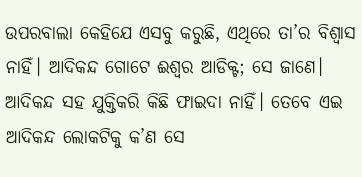ଉପରବାଲା କେହିଯେ ଏସବୁ କରୁଛି, ଏଥିରେ ତା’ର ବିଶ୍ବାସ ନାହିଁ। ଆଦିକନ୍ଦ ଗୋଟେ ଈଶ୍ବର ଆଡିକ୍ଟ; ସେ ଜାଣେ। ଆଦିକନ୍ଦ ସହ ଯୁକ୍ତିକରି କିଛି ଫାଇଦା ନାହିଁ। ତେବେ ଏଇ ଆଦିକନ୍ଦ ଲୋକଟିକୁ କ’ଣ ସେ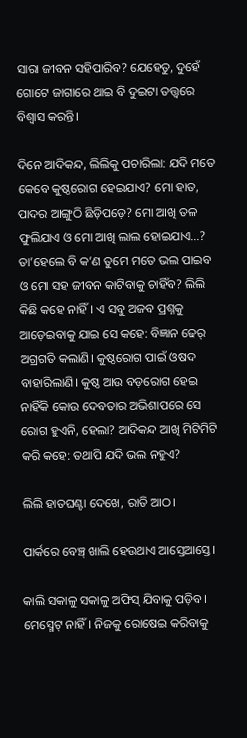ସାରା ଜୀବନ ସହିପାରିବ? ଯେହେତୁ, ଦୁହେଁ ଗୋଟେ ଜାଗାରେ ଥାଇ ବି ଦୁଇଟା ତତ୍ତ୍ବରେ ବିଶ୍ବାସ କରନ୍ତି।

ଦିନେ ଆଦିକନ୍ଦ, ଲିଲିକୁ ପଚାରିଲା: ଯଦି ମତେ କେବେ କୁଷ୍ଠରୋଗ ହେଇଯାଏ? ମୋ ହାତ, ପାଦର ଆଙ୍ଗୁଠି ଛିଡ଼ିପଡ଼େ? ମୋ ଆଖି ତଳ ଫୁଲିଯାଏ ଓ ମୋ ଆଖି ଲାଲ ହୋଇଯାଏ…? ତା’ହେଲେ ବି କ’ଣ ତୁମେ ମତେ ଭଲ ପାଇବ ଓ ମୋ ସହ ଜୀବନ କାଟିବାକୁ ଚାହିଁବ? ଲିଲି କିଛି କହେ ନାହିଁ। ଏ ସବୁ ଅଜବ ପ୍ରଶ୍ନକୁ ଆଡ଼େଇବାକୁ ଯାଇ ସେ କହେ: ବିଜ୍ଞାନ ଢେର୍ ଅଗ୍ରଗତି କଲାଣି। କୁଷ୍ଠରୋଗ ପାଇଁ ଓଷଦ ବାହାରିଲାଣି। କୁଷ୍ଠ ଆଉ ବଡ଼ରୋଗ ହେଇ ନାହିଁକି କୋଉ ଦେବତାର ଅଭିଶାପରେ ସେ ରୋଗ ହୁଏନି, ହେଲା? ଆଦିକନ୍ଦ ଆଖି ମିଟିମିଟି କରି କହେ: ତଥାପି ଯଦି ଭଲ ନହୁଏ?

ଲିଲି ହାତଘଣ୍ଟା ଦେଖେ, ରାତି ଆଠ।

ପାର୍କରେ ବେଞ୍ଚ୍ ଖାଲି ହେଉଥାଏ ଆସ୍ତେଆସ୍ତେ।

କାଲି ସକାଳୁ ସକାଳୁ ଅଫିସ୍ ଯିବାକୁ ପଡ଼ିବ। ମେସ୍ମେଟ୍ ନାହିଁ। ନିଜକୁ ରୋଷେଇ କରିବାକୁ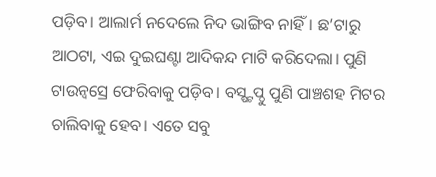ପଡ଼ିବ। ଆଲାର୍ମ ନଦେଲେ ନିଦ ଭାଙ୍ଗିବ ନାହିଁ। ଛ’ଟାରୁ ଆଠଟା, ଏଇ ଦୁଇଘଣ୍ଟା ଆଦିକନ୍ଦ ମାଟି କରିଦେଲା। ପୁଣି ଟାଉନ୍ବସ୍ରେ ଫେରିବାକୁ ପଡ଼ିବ। ବସ୍ଷ୍ଟପ୍ଠୁ ପୁଣି ପାଞ୍ଚଶହ ମିଟର ଚାଲିବାକୁ ହେବ। ଏତେ ସବୁ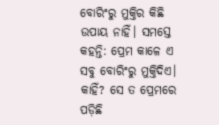ବୋରିଂରୁ ମୁକ୍ତିର କିଛି ଉପାୟ ନାହିଁ। ସମସ୍ତେ କହନ୍ତି: ପ୍ରେମ କାଳେ ଏ ସବୁ ବୋରିଂରୁ ମୁକ୍ତିଦିଏ। କାହିଁ? ସେ ତ ପ୍ରେମରେ ପଡ଼ିଛି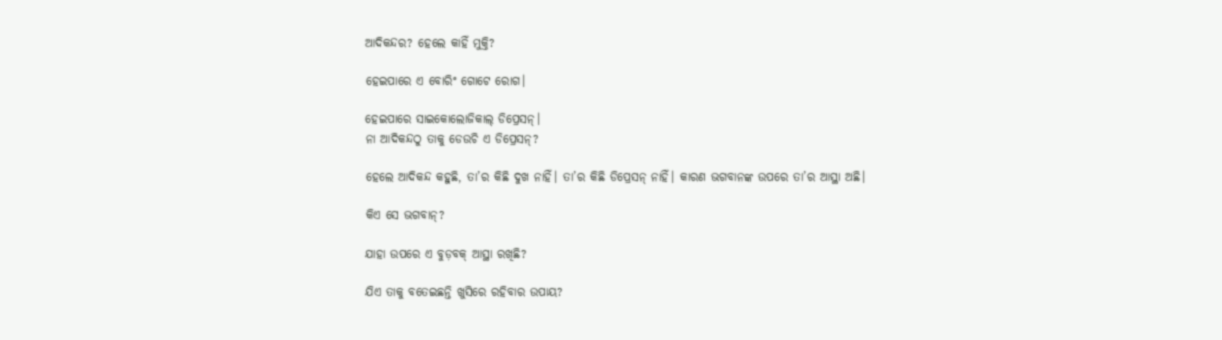ଆଦିକନ୍ଦର? ହେଲେ କାହିଁ ମୁକ୍ତି?

ହେଇପାରେ ଏ ବୋରିଂ ଗୋଟେ ରୋଗ।

ହେଇପାରେ ସାଇକୋଲୋଜିକାଲ୍ ଡିପ୍ରେସନ୍।
ନା ଆଦିକନ୍ଦଠୁ ତାକୁ ଡେଉଚି ଏ ଡିପ୍ରେସନ୍?

ହେଲେ ଆଦିକନ୍ଦ କହୁଛି, ତା’ର କିଛି ଦୁଖ ନାହିଁ। ତା’ର କିଛି ଡିପ୍ରେସନ୍ ନାହିଁ। କାରଣ ଭଗବାନଙ୍କ ଉପରେ ତା’ର ଆସ୍ଥା ଅଛି।

କିଏ ସେ ଭଗବାନ୍?

ଯାହା ଉପରେ ଏ ବୁଡ଼ବକ୍ ଆସ୍ଥା ରଖିଛି?

ଯିଏ ତାକୁ ବତେଇଛନ୍ତି ଖୁସିରେ ରହିବାର ଉପାୟ?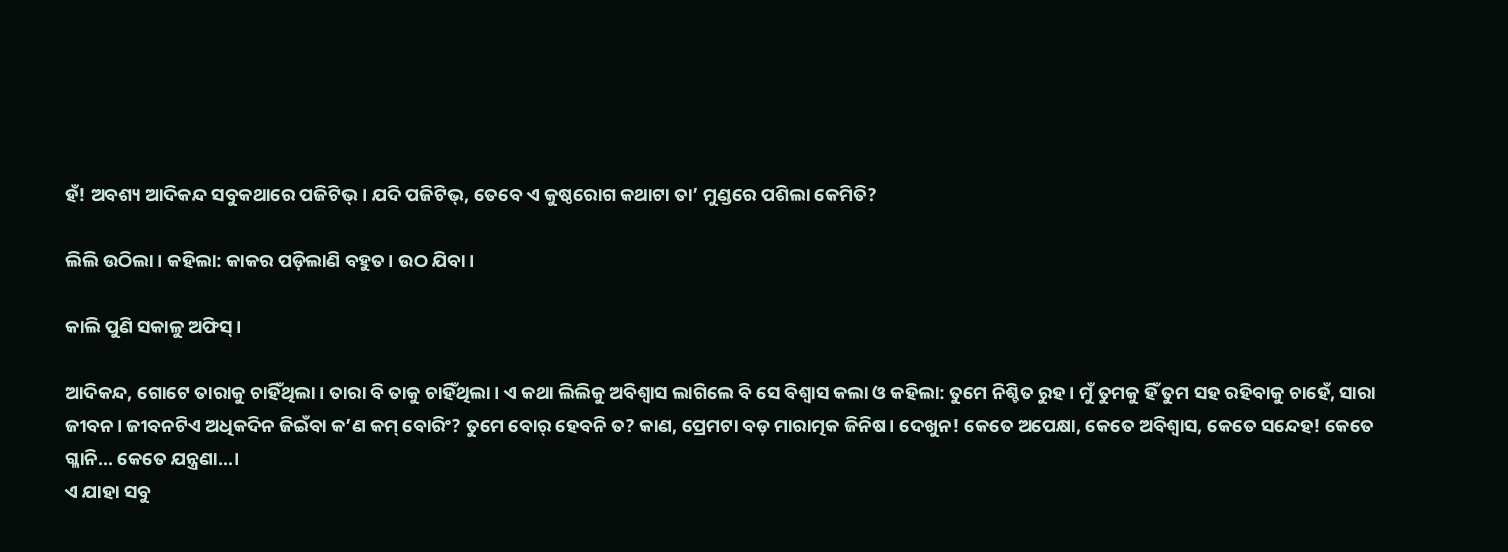ହଁ! ଅବଶ୍ୟ ଆଦିକନ୍ଦ ସବୁକଥାରେ ପଜିଟିଭ୍। ଯଦି ପଜିଟିଭ୍, ତେବେ ଏ କୁଷ୍ଠରୋଗ କଥାଟା ତା’ ମୁଣ୍ଡରେ ପଶିଲା କେମିତି?

ଲିଲି ଉଠିଲା। କହିଲା: କାକର ପଡ଼ିଲାଣି ବହୁତ। ଉଠ ଯିବା।

କାଲି ପୁଣି ସକାଳୁ ଅଫିସ୍।

ଆଦିକନ୍ଦ, ଗୋଟେ ତାରାକୁ ଚାହିଁଥିଲା। ତାରା ବି ତାକୁ ଚାହିଁଥିଲା। ଏ କଥା ଲିଲିକୁ ଅବିଶ୍ବାସ ଲାଗିଲେ ବି ସେ ବିଶ୍ବାସ କଲା ଓ କହିଲା: ତୁମେ ନିଶ୍ଚିତ ରୁହ। ମୁଁ ତୁମକୁ ହିଁ ତୁମ ସହ ରହିବାକୁ ଚାହେଁ, ସାରା ଜୀବନ। ଜୀବନଟିଏ ଅଧିକଦିନ ଜିଇଁବା କ’ଣ କମ୍ ବୋରିଂ? ତୁମେ ବୋର୍ ହେବନି ତ? କାଣ, ପ୍ରେମଟା ବଡ଼ ମାରାତ୍ମକ ଜିନିଷ। ଦେଖୁନ! କେତେ ଅପେକ୍ଷା, କେତେ ଅବିଶ୍ବାସ, କେତେ ସନ୍ଦେହ! କେତେ ଗ୍ଳାନି… କେତେ ଯନ୍ତ୍ରଣା…।
ଏ ଯାହା ସବୁ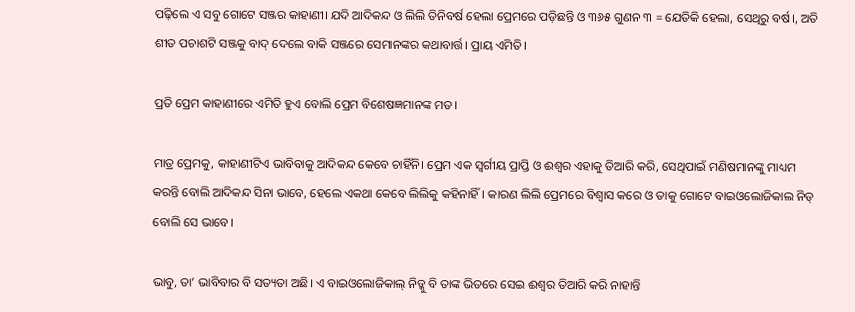ପଢ଼ିଲେ ଏ ସବୁ ଗୋଟେ ସଞ୍ଜର କାହାଣୀ। ଯଦି ଆଦିକନ୍ଦ ଓ ଲିଲି ତିନିବର୍ଷ ହେଲା ପ୍ରେମରେ ପଡ଼ିଛନ୍ତି ଓ ୩୬୫ ଗୁଣନ ୩ = ଯେତିକି ହେଲା, ସେଥିରୁ ବର୍ଷ।, ଅତି ଶୀତ ପଚାଶଟି ସଞ୍ଜକୁ ବାଦ୍ ଦେଲେ ବାକି ସଞ୍ଜରେ ସେମାନଙ୍କର କଥାବାର୍ତ୍ତ। ପ୍ରାୟ ଏମିତି।

ପ୍ରତି ପ୍ରେମ କାହାଣୀରେ ଏମିତି ହୁଏ ବୋଲି ପ୍ରେମ ବିଶେଷଜ୍ଞମାନଙ୍କ ମତ।

ମାତ୍ର ପ୍ରେମକୁ, କାହାଣୀଟିଏ ଭାବିବାକୁ ଆଦିକନ୍ଦ କେବେ ଚାହିଁନି। ପ୍ରେମ ଏକ ସ୍ବର୍ଗୀୟ ପ୍ରାପ୍ତି ଓ ଈଶ୍ବର ଏହାକୁ ତିଆରି କରି, ସେଥିପାଇଁ ମଣିଷମାନଙ୍କୁ ମାଧ୍ୟମ କରନ୍ତି ବୋଲି ଆଦିକନ୍ଦ ସିନା ଭାବେ, ହେଲେ ଏକଥା କେବେ ଲିଲିକୁ କହିନାହିଁ। କାରଣ ଲିଲି ପ୍ରେମରେ ବିଶ୍ବାସ କରେ ଓ ତାକୁ ଗୋଟେ ବାଇଓଲୋଜିକାଲ ନିଡ୍ ବୋଲି ସେ ଭାବେ।

ଭାବୁ, ତା’ ଭାବିବାର ବି ସତ୍ୟତା ଅଛି। ଏ ବାଇଓଲୋଜିକାଲ୍ ନିଡ୍କୁ ବି ତାଙ୍କ ଭିତରେ ସେଇ ଈଶ୍ବର ତିଆରି କରି ନାହାନ୍ତି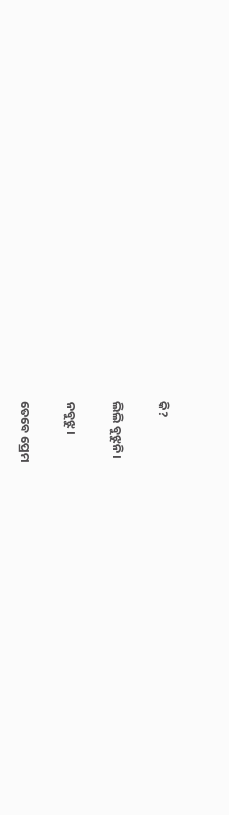କି?

ଲିଲି ବୁଝୁନି।

ନବୁଝୁ।

ତେବେ ପ୍ରେମ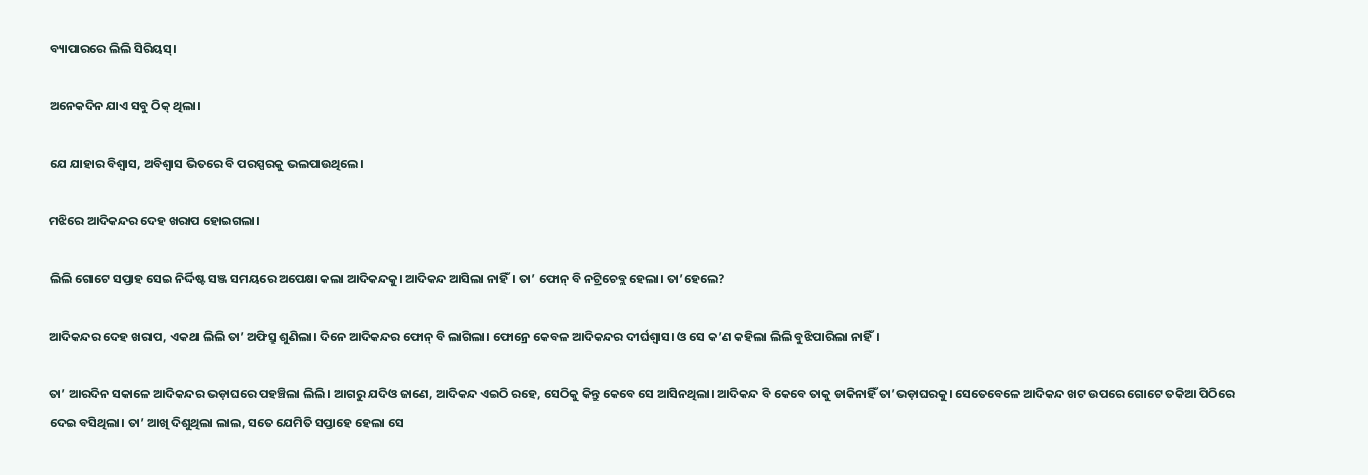ବ୍ୟାପାରରେ ଲିଲି ସିରିୟସ୍।

ଅନେକଦିନ ଯାଏ ସବୁ ଠିକ୍ ଥିଲା।

ଯେ ଯାହାର ବିଶ୍ବାସ, ଅବିଶ୍ବାସ ଭିତରେ ବି ପରସ୍ପରକୁ ଭଲପାଉଥିଲେ।

ମଝିରେ ଆଦିକନ୍ଦର ଦେହ ଖରାପ ହୋଇଗଲା।

ଲିଲି ଗୋଟେ ସପ୍ତାହ ସେଇ ନିର୍ଦ୍ଦିଷ୍ଟ ସଞ୍ଜ ସମୟରେ ଅପେକ୍ଷା କଲା ଆଦିକନ୍ଦକୁ। ଆଦିକନ୍ଦ ଆସିଲା ନାହିଁ। ତା’ ଫୋନ୍ ବି ନଟ୍ରିଚେବ୍ଲ ହେଲା। ତା’ହେଲେ?

ଆଦିକନ୍ଦର ଦେହ ଖରାପ, ଏକଥା ଲିଲି ତା’ ଅଫିସ୍ରୁ ଶୁଣିଲା। ଦିନେ ଆଦିକନ୍ଦର ଫୋନ୍ ବି ଲାଗିଲା। ଫୋନ୍ରେ କେବଳ ଆଦିକନ୍ଦର ଦୀର୍ଘଶ୍ବାସ। ଓ ସେ କ’ଣ କହିଲା ଲିଲି ବୁଝିପାରିଲା ନାହିଁ।

ତା’ ଆରଦିନ ସକାଳେ ଆଦିକନ୍ଦର ଭଡ଼ାଘରେ ପହଞ୍ଚିଲା ଲିଲି। ଆଗରୁ ଯଦିଓ ଜାଣେ, ଆଦିକନ୍ଦ ଏଇଠି ରହେ, ସେଠିକୁ କିନ୍ତୁ କେବେ ସେ ଆସିନଥିଲା। ଆଦିକନ୍ଦ ବି କେବେ ତାକୁ ଡାକିନାହିଁ ତା’ଭଡ଼ାଘରକୁ। ସେତେବେଳେ ଆଦିକନ୍ଦ ଖଟ ଉପରେ ଗୋଟେ ତକିଆ ପିଠିରେ ଦେଇ ବସିଥିଲା। ତା’ ଆଖି ଦିଶୁଥିଲା ଲାଲ, ସତେ ଯେମିତି ସପ୍ତାହେ ହେଲା ସେ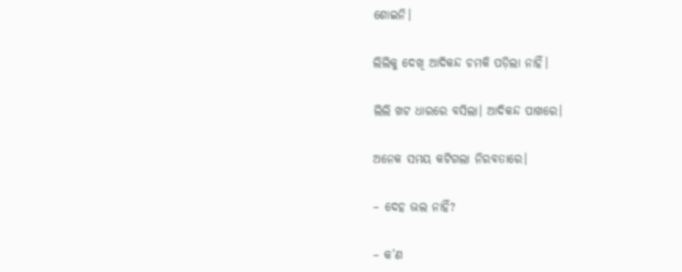ଶୋଇନି।

ଲିଲିକୁ ଦେଖି ଆଦିକନ୍ଦ ଚମକି ପଡ଼ିଲା ନାହିଁ।

ଲିଲି ଖଟ ଧାରରେ ବସିଲା। ଆଦିକନ୍ଦ ପାଖରେ।

ଅନେକ ସମୟ କଟିଗଲା ନିରବତାରେ।

– ଦେହ ଭଲ ନାହିଁ?

– କ’ଣ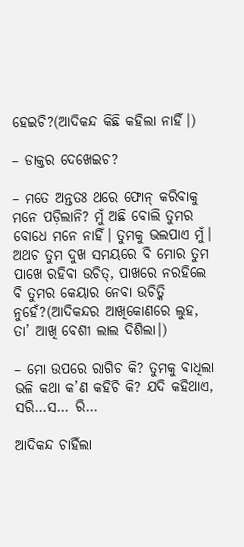ହେଇଚି?(ଆଦିକନ୍ଦ କିଛି କହିଲା ନାହିଁ।)

– ଡାକ୍ତର ଦେଖେଇଚ?

– ମତେ ଅନ୍ତତଃ ଥରେ ଫୋନ୍ କରିବାକୁ ମନେ ପଡ଼ିଲାନି? ମୁଁ ଅଛି ବୋଲି ତୁମର ବୋଧେ ମନେ ନାହିଁ। ତୁମକୁ ଭଲପାଏ ମୁଁ। ଅଥଚ ତୁମ ଦୁଖ ସମୟରେ ବି ମୋର ତୁମ ପାଖେ ରହିବା ଉଚିତ୍, ପାଖରେ ନରହିଲେ ବି ତୁମର କେୟାର ନେବା ଉଚିତ୍କି ନୁହେଁ?(ଆଦିକନ୍ଦର ଆଖିକୋଣରେ ଲୁହ, ତା’ ଆଖି ବେଶୀ ଲାଲ ଦିଶିଲା।)

– ମୋ ଉପରେ ରାଗିଚ କି? ତୁମକୁ ବାଧିଲା ଭଳି କଥା କ’ଣ କହିଚି କି? ଯଦି କହିଥାଏ, ସରି…ସ… ରି…

ଆଦିକନ୍ଦ ଚାହିଁଲା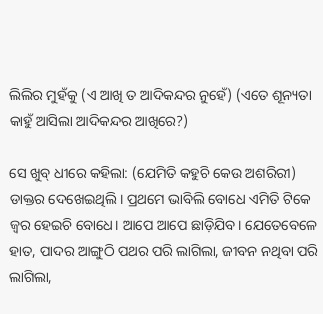ଲିଲିର ମୁହଁକୁ (ଏ ଆଖି ତ ଆଦିକନ୍ଦର ନୁହେଁ) (ଏତେ ଶୂନ୍ୟତା କାହୁଁ ଆସିଲା ଆଦିକନ୍ଦର ଆଖିରେ?)

ସେ ଖୁବ୍ ଧୀରେ କହିଲା: (ଯେମିତି କହୁଚି କେଉ ଅଶରିରୀ) ଡାକ୍ତର ଦେଖେଇଥିଲି। ପ୍ରଥମେ ଭାବିଲି ବୋଧେ ଏମିତି ଟିକେ ଜ୍ବର ହେଇଚି ବୋଧେ। ଆପେ ଆପେ ଛାଡ଼ିଯିବ। ଯେତେବେଳେ ହାତ, ପାଦର ଆଙ୍ଗୁଠି ପଥର ପରି ଲାଗିଲା, ଜୀବନ ନଥିବା ପରି ଲାଗିଲା,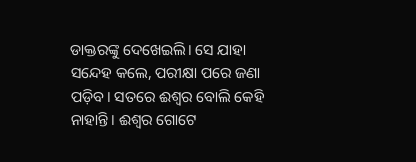ଡାକ୍ତରଙ୍କୁ ଦେଖେଇଲି। ସେ ଯାହା ସନ୍ଦେହ କଲେ, ପରୀକ୍ଷା ପରେ ଜଣା ପଡ଼ିବ। ସତରେ ଈଶ୍ବର ବୋଲି କେହି ନାହାନ୍ତି। ଈଶ୍ବର ଗୋଟେ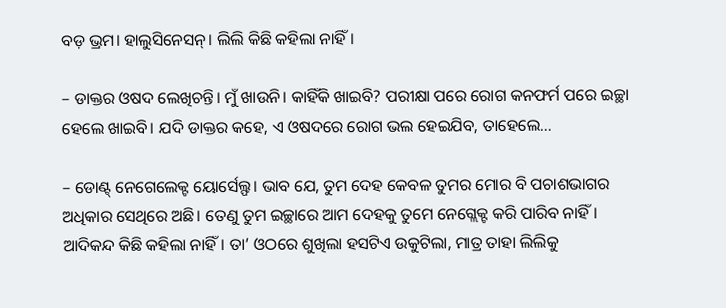ବଡ଼ ଭ୍ରମ। ହାଲୁସିନେସନ୍। ଲିଲି କିଛି କହିଲା ନାହିଁ।

– ଡାକ୍ତର ଓଷଦ ଲେଖିଚନ୍ତି। ମୁଁ ଖାଉନି। କାହିଁକି ଖାଇବି? ପରୀକ୍ଷା ପରେ ରୋଗ କନଫର୍ମ ପରେ ଇଚ୍ଛା ହେଲେ ଖାଇବି। ଯଦି ଡାକ୍ତର କହେ, ଏ ଓଷଦରେ ରୋଗ ଭଲ ହେଇଯିବ, ତାହେଲେ…

– ଡୋଣ୍ଟ୍ ନେଗେଲେକ୍ଟ ୟୋର୍ସେଲ୍ଫ। ଭାବ ଯେ, ତୁମ ଦେହ କେବଳ ତୁମର ମୋର ବି ପଚାଶଭାଗର ଅଧିକାର ସେଥିରେ ଅଛି। ତେଣୁ ତୁମ ଇଚ୍ଛାରେ ଆମ ଦେହକୁ ତୁମେ ନେଗ୍ଲେକ୍ଟ କରି ପାରିବ ନାହିଁ।
ଆଦିକନ୍ଦ କିଛି କହିଲା ନାହିଁ। ତା’ ଓଠରେ ଶୁଖିଲା ହସଟିଏ ଉକୁଟିଲା, ମାତ୍ର ତାହା ଲିଲିକୁ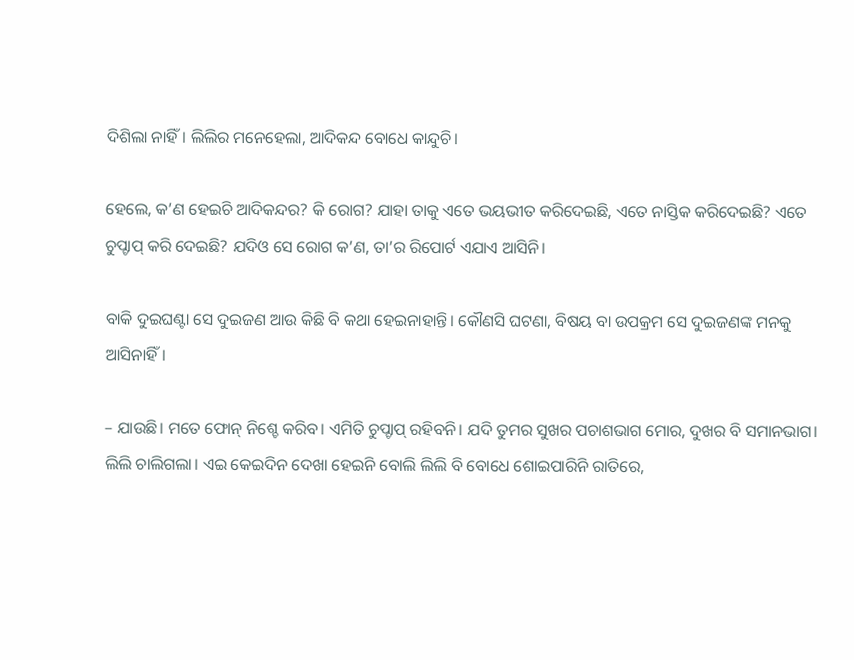ଦିଶିଲା ନାହିଁ। ଲିଲିର ମନେହେଲା, ଆଦିକନ୍ଦ ବୋଧେ କାନ୍ଦୁଚି।

ହେଲେ, କ’ଣ ହେଇଚି ଆଦିକନ୍ଦର? କି ରୋଗ? ଯାହା ତାକୁ ଏତେ ଭୟଭୀତ କରିଦେଇଛି, ଏତେ ନାସ୍ତିକ କରିଦେଇଛି? ଏତେ ଚୁପ୍ଚାପ୍ କରି ଦେଇଛି? ଯଦିଓ ସେ ରୋଗ କ’ଣ, ତା’ର ରିପୋର୍ଟ ଏଯାଏ ଆସିନି।

ବାକି ଦୁଇଘଣ୍ଟା ସେ ଦୁଇଜଣ ଆଉ କିଛି ବି କଥା ହେଇନାହାନ୍ତି। କୌଣସି ଘଟଣା, ବିଷୟ ବା ଉପକ୍ରମ ସେ ଦୁଇଜଣଙ୍କ ମନକୁ ଆସିନାହିଁ।

– ଯାଉଛି। ମତେ ଫୋନ୍ ନିଶ୍ଚେ କରିବ। ଏମିତି ଚୁପ୍ଚାପ୍ ରହିବନି। ଯଦି ତୁମର ସୁଖର ପଚାଶଭାଗ ମୋର, ଦୁଖର ବି ସମାନଭାଗ। ଲିଲି ଚାଲିଗଲା। ଏଇ କେଇଦିନ ଦେଖା ହେଇନି ବୋଲି ଲିଲି ବି ବୋଧେ ଶୋଇପାରିନି ରାତିରେ,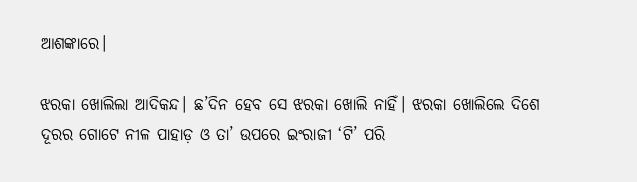ଆଶଙ୍କାରେ।

ଝରକା ଖୋଲିଲା ଆଦିକନ୍ଦ। ଛ’ଦିନ ହେବ ସେ ଝରକା ଖୋଲି ନାହିଁ। ଝରକା ଖୋଲିଲେ ଦିଶେ ଦୂରର ଗୋଟେ ନୀଳ ପାହାଡ଼ ଓ ତା’ ଉପରେ ଇଂରାଜୀ ‘ଟି’ ପରି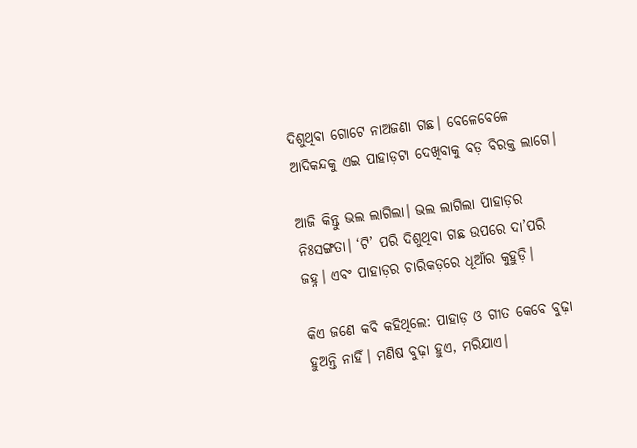ଦିଶୁଥିବା ଗୋଟେ ନାଅଜଣା ଗଛ। ବେଳେବେଳେ ଆଦିକନ୍ଦକୁ ଏଇ ପାହାଡ଼ଟା ଦେଖିବାକୁ ବଡ଼ ବିରକ୍ତ ଲାଗେ।

ଆଜି କିନ୍ତୁ ଭଲ ଲାଗିଲା। ଭଲ ଲାଗିଲା ପାହାଡ଼ର ନିଃସଙ୍ଗତା। ‘ଟି’ ପରି ଦିଶୁଥିବା ଗଛ ଉପରେ ଦା’ପରି ଜହ୍ନ। ଏବଂ ପାହାଡ଼ର ଚାରିକଡ଼ରେ ଧୂଆଁର କୁହୁଡ଼ି।

କିଏ ଜଣେ କବି କହିଥିଲେ: ପାହାଡ଼ ଓ ଗୀତ କେବେ ବୁଢ଼ା ହୁଅନ୍ତି ନାହିଁ। ମଣିଷ ବୁଢ଼ା ହୁଏ, ମରିଯାଏ।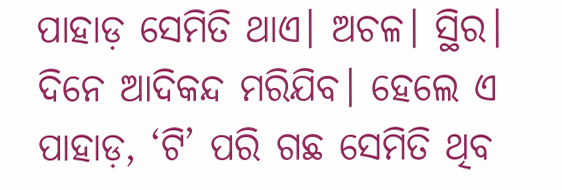ପାହାଡ଼ ସେମିତି ଥାଏ। ଅଚଳ। ସ୍ଥିର। ଦିନେ ଆଦିକନ୍ଦ ମରିଯିବ। ହେଲେ ଏ ପାହାଡ଼, ‘ଟି’ ପରି ଗଛ ସେମିତି ଥିବ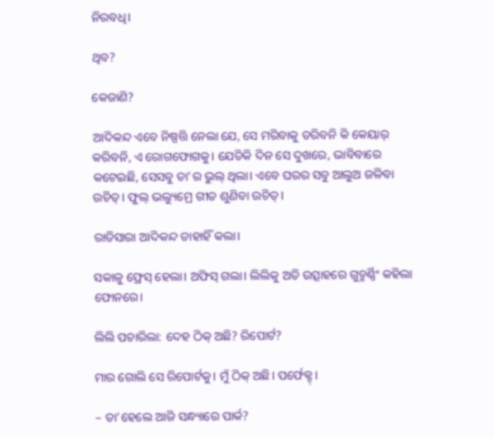ନିରବଧି।

ଥିବ?

କେଜାଣି?

ଆଦିକନ୍ଦ ଏବେ ନିଷ୍ପତ୍ତି ନେଲା ଯେ, ସେ ମରିବାକୁ ଡରିବନି କି କେୟାର୍ କରିବନି, ଏ ରୋଗଫୋଗକୁ। ଯେତିକି ଦିନ ସେ ଦୁଖରେ, ଭାବିବାରେ କଟେଇଛି, ସେସବୁ ତା’ର ଭୁଲ୍ ଥିଲା। ଏବେ ଘରର ସବୁ ଆଲୁଅ ଜଳିବା ଉଚିତ୍। ଫୁଲ୍ ଭଲ୍ୟୁମ୍ରେ ଗୀତ ଶୁଣିବା ଉଚିତ୍।

ରାତିସାରା ଆଦିକନ୍ଦ ତାହାହିଁ କଲା।

ସକାଳୁ ଫ୍ରେସ୍ ହେଲା। ଅଫିସ୍ ଗଲା। ଲିଲିକୁ ଅତି ଉତ୍ସାହରେ ଗୁଡ୍ମର୍ଣ୍ଣିଂ କହିଲା ଫୋନରେ।

ଲିଲି ପଚାରିଲା: ଦେହ ଠିକ୍ ଅଛି? ରିପୋର୍ଟ?

ମାର ଗୋଲି ସେ ରିପୋର୍ଟକୁ। ମୁଁ ଠିକ୍ ଅଛି। ପର୍ଫେକ୍ଟ୍।

– ତା’ହେଲେ ଆଜି ସନ୍ଧ୍ୟାରେ ପାର୍କ?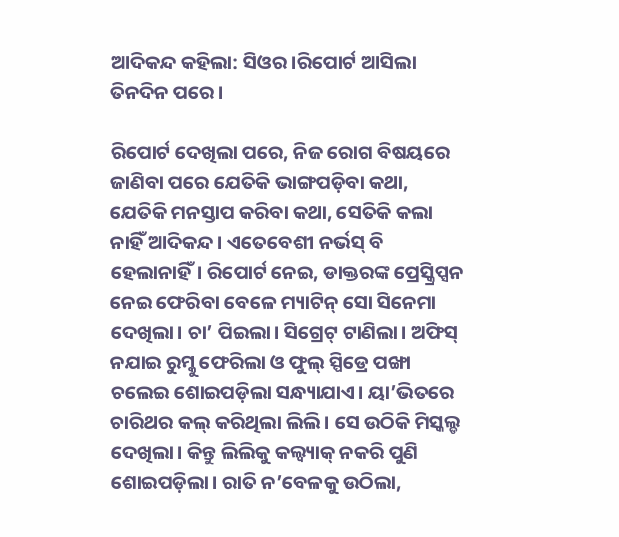ଆଦିକନ୍ଦ କହିଲା: ସିଓର।ରିପୋର୍ଟ ଆସିଲା ତିନଦିନ ପରେ।

ରିପୋର୍ଟ ଦେଖିଲା ପରେ, ନିଜ ରୋଗ ବିଷୟରେ ଜାଣିବା ପରେ ଯେତିକି ଭାଙ୍ଗପଡ଼ିବା କଥା, ଯେତିକି ମନସ୍ତାପ କରିବା କଥା, ସେତିକି କଲା ନାହିଁ ଆଦିକନ୍ଦ। ଏତେବେଶୀ ନର୍ଭସ୍ ବି ହେଲାନାହିଁ। ରିପୋର୍ଟ ନେଇ, ଡାକ୍ତରଙ୍କ ପ୍ରେସ୍କ୍ରିପ୍ସନ ନେଇ ଫେରିବା ବେଳେ ମ୍ୟାଟିନ୍ ସୋ ସିନେମା ଦେଖିଲା। ଚା’ ପିଇଲା। ସିଗ୍ରେଟ୍ ଟାଣିଲା। ଅଫିସ୍ ନଯାଇ ରୁମ୍କୁ ଫେରିଲା ଓ ଫୁଲ୍ ସ୍ପିଡ୍ରେ ପଙ୍ଖା ଚଲେଇ ଶୋଇପଡ଼ିଲା ସନ୍ଧ୍ୟାଯାଏ। ୟା’ଭିତରେ ଚାରିଥର କଲ୍ କରିଥିଲା ଲିଲି। ସେ ଉଠିକି ମିସ୍କଲ୍ଡ ଦେଖିଲା। କିନ୍ତୁ ଲିଲିକୁ କଲ୍ବ୍ୟାକ୍ ନକରି ପୁଣି ଶୋଇପଡ଼ିଲା। ରାତି ନ’ବେଳକୁ ଉଠିଲା,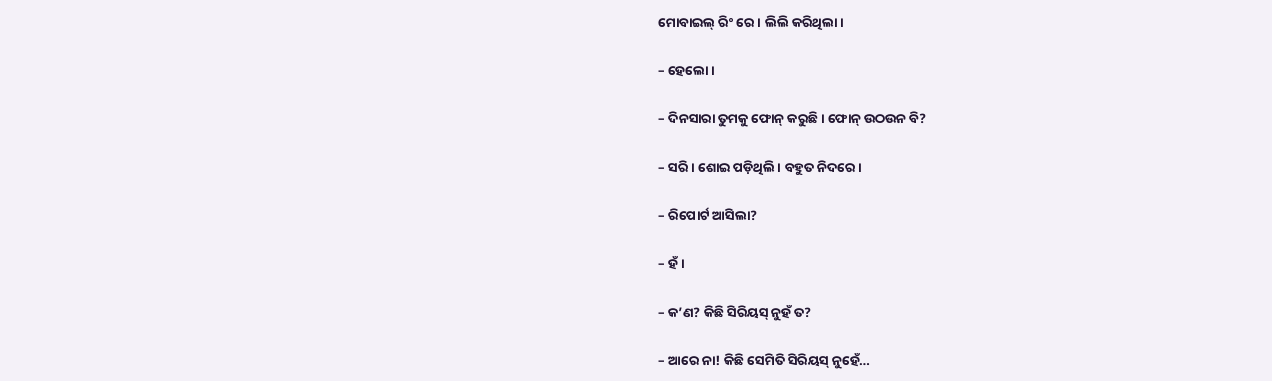ମୋବାଇଲ୍ ରିଂ ରେ। ଲିଲି କରିଥିଲା।

– ହେଲୋ।

– ଦିନସାରା ତୁମକୁ ଫୋନ୍ କରୁଛି। ଫୋନ୍ ଉଠଉନ ବି?

– ସରି। ଶୋଇ ପଡ଼ିଥିଲି। ବହୁତ ନିଦରେ।

– ରିପୋର୍ଟ ଆସିଲା?

– ହଁ।

– କ’ଣ? କିଛି ସିରିୟସ୍ ନୁହଁ ତ?

– ଆରେ ନା! କିଛି ସେମିତି ସିରିୟସ୍ ନୁହେଁ…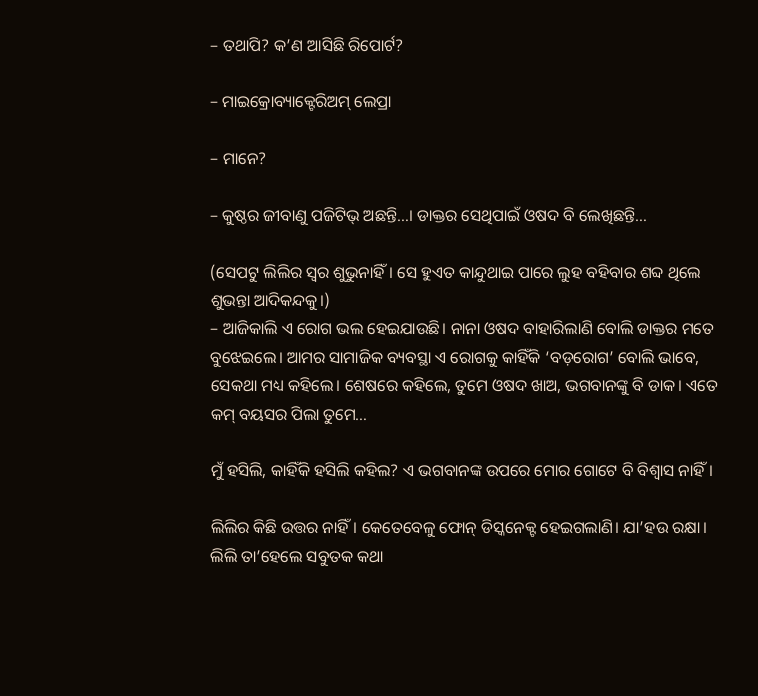– ତଥାପି? କ’ଣ ଆସିଛି ରିପୋର୍ଟ?

– ମାଇକ୍ରୋବ୍ୟାକ୍ଟେରିଅମ୍ ଲେପ୍ରା

– ମାନେ?

– କୁଷ୍ଠର ଜୀବାଣୁ ପଜିଟିଭ୍ ଅଛନ୍ତି…। ଡାକ୍ତର ସେଥିପାଇଁ ଓଷଦ ବି ଲେଖିଛନ୍ତି…

(ସେପଟୁ ଲିଲିର ସ୍ବର ଶୁଭୁନାହିଁ। ସେ ହୁଏତ କାନ୍ଦୁଥାଇ ପାରେ ଲୁହ ବହିବାର ଶବ୍ଦ ଥିଲେ ଶୁଭନ୍ତା ଆଦିକନ୍ଦକୁ।)
– ଆଜିକାଲି ଏ ରୋଗ ଭଲ ହେଇଯାଉଛି। ନାନା ଓଷଦ ବାହାରିଲାଣି ବୋଲି ଡାକ୍ତର ମତେ ବୁଝେଇଲେ। ଆମର ସାମାଜିକ ବ୍ୟବସ୍ଥା ଏ ରୋଗକୁ କାହିଁକି ‘ବଡ଼ରୋଗ’ ବୋଲି ଭାବେ, ସେକଥା ମଧ୍ୟ କହିଲେ। ଶେଷରେ କହିଲେ, ତୁମେ ଓଷଦ ଖାଅ, ଭଗବାନଙ୍କୁ ବି ଡାକ। ଏତେ କମ୍ ବୟସର ପିଲା ତୁମେ…

ମୁଁ ହସିଲି, କାହିଁକି ହସିଲି କହିଲ? ଏ ଭଗବାନଙ୍କ ଉପରେ ମୋର ଗୋଟେ ବି ବିଶ୍ବାସ ନାହିଁ।

ଲିଲିର କିଛି ଉତ୍ତର ନାହିଁ। କେତେବେଳୁ ଫୋନ୍ ଡିସ୍କନେକ୍ଟ ହେଇଗଲାଣି। ଯା’ହଉ ରକ୍ଷା। ଲିଲି ତା’ହେଲେ ସବୁତକ କଥା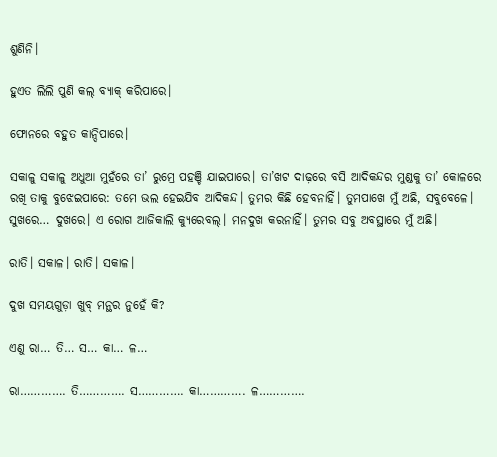ଶୁଣିନି।

ହୁଏତ ଲିଲି ପୁଣି କଲ୍ ବ୍ୟାକ୍ କରିପାରେ।

ଫୋନରେ ବହୁତ କାନ୍ଦିପାରେ।

ସକାଳୁ ସକାଳୁ ଅଧୁଆ ମୁହଁରେ ତା’ ରୁମ୍ରେ ପହଞ୍ଚି ଯାଇପାରେ। ତା’ଖଟ ଦାଢ଼ରେ ବସି ଆଦିକନ୍ଦର ମୁଣ୍ଡକୁ ତା’ କୋଳରେ ରଖି ତାକୁ ବୁଝେଇପାରେ: ତମେ ଭଲ ହେଇଯିବ ଆଦିକନ୍ଦ। ତୁମର କିଛି ହେବନାହିଁ। ତୁମପାଖେ ମୁଁ ଅଛି, ସବୁବେଳେ। ସୁଖରେ… ଦୁଖରେ। ଏ ରୋଗ ଆଜିକାଲି କ୍ୟୁରେବଲ୍। ମନଦୁଖ କରନାହିଁ। ତୁମର ସବୁ ଅବସ୍ଥାରେ ମୁଁ ଅଛି।

ରାତି। ସକାଳ। ରାତି। ସକାଳ।

ଦୁଖ ସମୟଗୁଡ଼ା ଖୁବ୍ ମନ୍ଥର ନୁହେଁ କି?

ଏଣୁ ରା… ତି… ସ… କା… ଳ…

ରା…………. ତି…………. ସ…………. କା…………. ଳ………….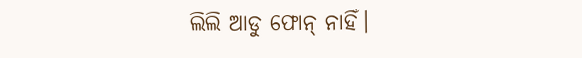ଲିଲି ଆଡୁ ଫୋନ୍ ନାହିଁ।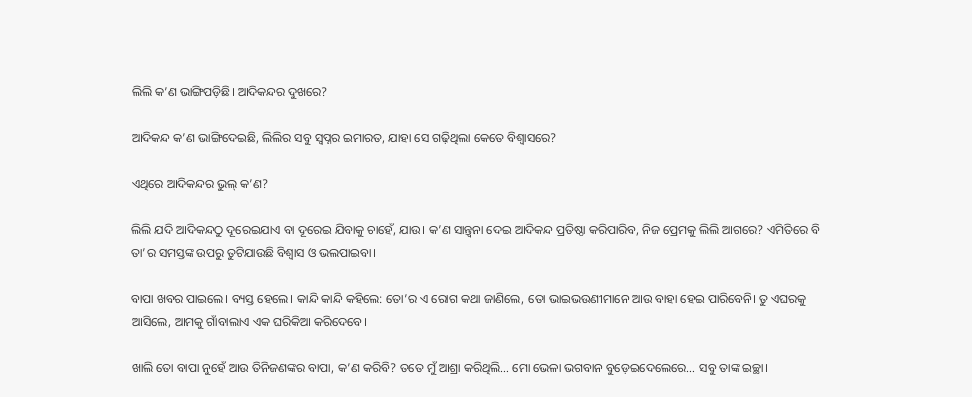ଲିଲି କ’ଣ ଭାଙ୍ଗିପଡ଼ିଛି। ଆଦିକନ୍ଦର ଦୁଖରେ?

ଆଦିକନ୍ଦ କ’ଣ ଭାଙ୍ଗିଦେଇଛି, ଲିଲିର ସବୁ ସ୍ବପ୍ନର ଇମାରତ, ଯାହା ସେ ଗଢ଼ିଥିଲା କେତେ ବିଶ୍ବାସରେ?

ଏଥିରେ ଆଦିକନ୍ଦର ଭୁଲ୍ କ’ଣ?

ଲିଲି ଯଦି ଆଦିକନ୍ଦଠୁ ଦୂରେଇଯାଏ ବା ଦୂରେଇ ଯିବାକୁ ଚାହେଁ, ଯାଉ। କ’ଣ ସାନ୍ତ୍ବନା ଦେଇ ଆଦିକନ୍ଦ ପ୍ରତିଷ୍ଠା କରିପାରିବ, ନିଜ ପ୍ରେମକୁ ଲିଲି ଆଗରେ? ଏମିତିରେ ବି ତା’ର ସମସ୍ତଙ୍କ ଉପରୁ ତୁଟିଯାଉଛି ବିଶ୍ବାସ ଓ ଭଲପାଇବା।

ବାପା ଖବର ପାଇଲେ। ବ୍ୟସ୍ତ ହେଲେ। କାନ୍ଦି କାନ୍ଦି କହିଲେ: ତୋ’ର ଏ ରୋଗ କଥା ଜାଣିଲେ, ତୋ ଭାଇଭଉଣୀମାନେ ଆଉ ବାହା ହେଇ ପାରିବେନି। ତୁ ଏଘରକୁ ଆସିଲେ, ଆମକୁ ଗାଁବାଲାଏ ଏକ ଘରିକିଆ କରିଦେବେ।

ଖାଲି ତୋ ବାପା ନୁହେଁ ଆଉ ତିନିଜଣଙ୍କର ବାପା, କ’ଣ କରିବି? ତତେ ମୁଁ ଆଶ୍ରା କରିଥିଲି… ମୋ ଭେଳା ଭଗବାନ ବୁଡ଼େଇଦେଲେରେ… ସବୁ ତାଙ୍କ ଇଚ୍ଛା।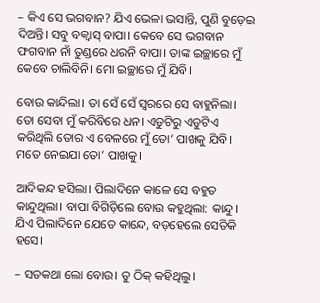– କିଏ ସେ ଭଗବାନ? ଯିଏ ଭେଳା ଭସାନ୍ତି, ପୁଣି ବୁଡ଼େଇ ଦିଅନ୍ତି। ସବୁ ବକ୍ବାସ୍ ବାପା। କେବେ ସେ ଭଗବାନ ଫଗବାନ ନାଁ ତୁଣ୍ଡରେ ଧରନି ବାପା। ତାଙ୍କ ଇଚ୍ଛାରେ ମୁଁ କେବେ ଚାଲିବିନି। ମୋ ଇଚ୍ଛାରେ ମୁଁ ଯିବି।

ବୋଉ କାନ୍ଦିଲା। ତା ସେଁ ସେଁ ସ୍ବରରେ ସେ ବାହୁନିଲା। ତୋ ସେବା ମୁଁ କରିବିରେ ଧନ। ଏଡୁଟିରୁ ଏଡୁଟିଏ କରିଥିଲି ତୋର ଏ ବେଳରେ ମୁଁ ତୋ’ ପାଖକୁ ଯିବି। ମତେ ନେଇଯା ତୋ’ ପାଖକୁ।

ଆଦିକନ୍ଦ ହସିଲା। ପିଲାଦିନେ କାଳେ ସେ ବହୁତ କାନ୍ଦୁଥିଲା। ବାପା ବିଗିଡ଼ିଲେ ବୋଉ କହୁଥିଲା: କାନ୍ଦୁ। ଯିଏ ପିଲାଦିନେ ଯେତେ କାନ୍ଦେ, ବଡ଼ହେଲେ ସେତିକି ହସେ।

– ସତକଥା ଲୋ ବୋଉ। ତୁ ଠିକ୍ କହିଥିଲୁ।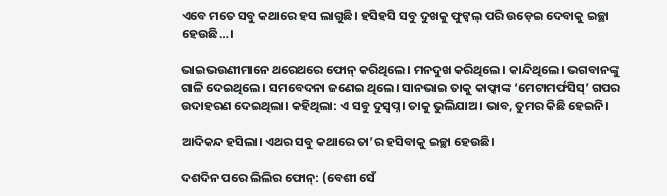ଏବେ ମତେ ସବୁ କଥାରେ ହସ ଲାଗୁଛି। ହସିହସି ସବୁ ଦୁଖକୁ ଫୁଟ୍ବଲ୍ ପରି ଉଡ଼େଇ ଦେବାକୁ ଇଚ୍ଛା ହେଉଛି…।

ଭାଇଭଉଣୀମାନେ ଥରେଥରେ ଫୋନ୍ କରିଥିଲେ। ମନଦୁଖ କରିଥିଲେ। କାନ୍ଦିଥିଲେ। ଭଗବାନଙ୍କୁ ଗାଳି ଦେଇଥିଲେ। ସମବେଦନା ଜଣେଇ ଥିଲେ। ସାନଭାଇ ତାକୁ କାଫ୍କାଙ୍କ ‘ମେଟାମର୍ଫସିସ୍’ ଗପର ଉଦାହରଣ ଦେଇଥିଲା। କହିଥିଲା: ଏ ସବୁ ଦୁସ୍ବପ୍ନ। ତାକୁ ଭୁଲିଯାଅ। ଭାବ, ତୁମର କିଛି ହେଇନି।

ଆଦିକନ୍ଦ ହସିଲା। ଏଥର ସବୁ କଥାରେ ତା’ର ହସିବାକୁ ଇଚ୍ଛା ହେଉଛି।

ଦଶଦିନ ପରେ ଲିଲିର ଫୋନ୍: (ବେଶୀ ସେଁ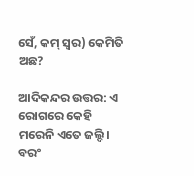ସେଁ, କମ୍ ସ୍ବର) କେମିତି ଅଛ?

ଆଦିକନ୍ଦର ଉତ୍ତର: ଏ ରୋଗରେ କେହି ମରେନି ଏତେ ଜଲ୍ଦି। ବରଂ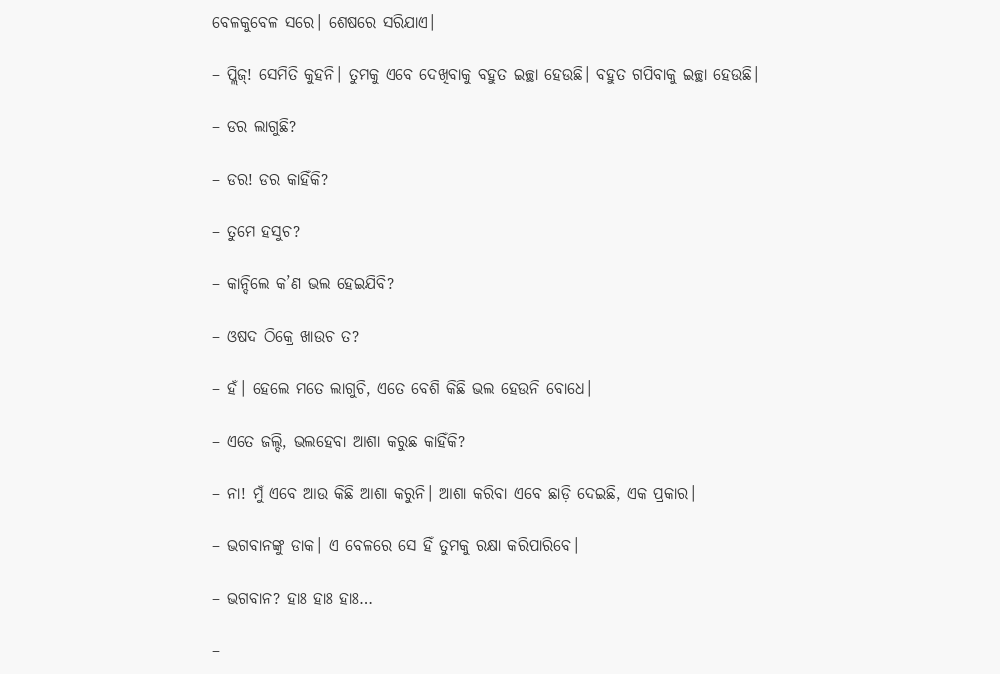ବେଳକୁବେଳ ସରେ। ଶେଷରେ ସରିଯାଏ।

– ପ୍ଲିଜ୍! ସେମିତି କୁହନି। ତୁମକୁ ଏବେ ଦେଖିବାକୁ ବହୁତ ଇଚ୍ଛା ହେଉଛି। ବହୁତ ଗପିବାକୁ ଇଚ୍ଛା ହେଉଛି।

– ଡର ଲାଗୁଛି?

– ଡର! ଡର କାହିଁକି?

– ତୁମେ ହସୁଚ?

– କାନ୍ଦିଲେ କ’ଣ ଭଲ ହେଇଯିବି?

– ଓଷଦ ଠିକ୍ରେ ଖାଉଚ ତ?

– ହଁ। ହେଲେ ମତେ ଲାଗୁଚି, ଏତେ ବେଶି କିଛି ଭଲ ହେଉନି ବୋଧେ।

– ଏତେ ଜଲ୍ଦି, ଭଲହେବା ଆଶା କରୁଛ କାହିଁକି?

– ନା! ମୁଁ ଏବେ ଆଉ କିଛି ଆଶା କରୁନି। ଆଶା କରିବା ଏବେ ଛାଡ଼ି ଦେଇଛି, ଏକ ପ୍ରକାର।

– ଭଗବାନଙ୍କୁ ଡାକ। ଏ ବେଳରେ ସେ ହିଁ ତୁମକୁ ରକ୍ଷା କରିପାରିବେ।

– ଭଗବାନ? ହାଃ ହାଃ ହାଃ…

–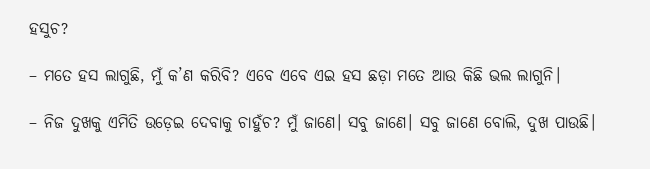ହସୁଚ?

– ମତେ ହସ ଲାଗୁଛି, ମୁଁ କ’ଣ କରିବି? ଏବେ ଏବେ ଏଇ ହସ ଛଡ଼ା ମତେ ଆଉ କିଛି ଭଲ ଲାଗୁନି।

– ନିଜ ଦୁଖକୁ ଏମିତି ଉଡ଼େଇ ଦେବାକୁ ଚାହୁଁଚ? ମୁଁ ଜାଣେ। ସବୁ ଜାଣେ। ସବୁ ଜାଣେ ବୋଲି, ଦୁଖ ପାଉଛି।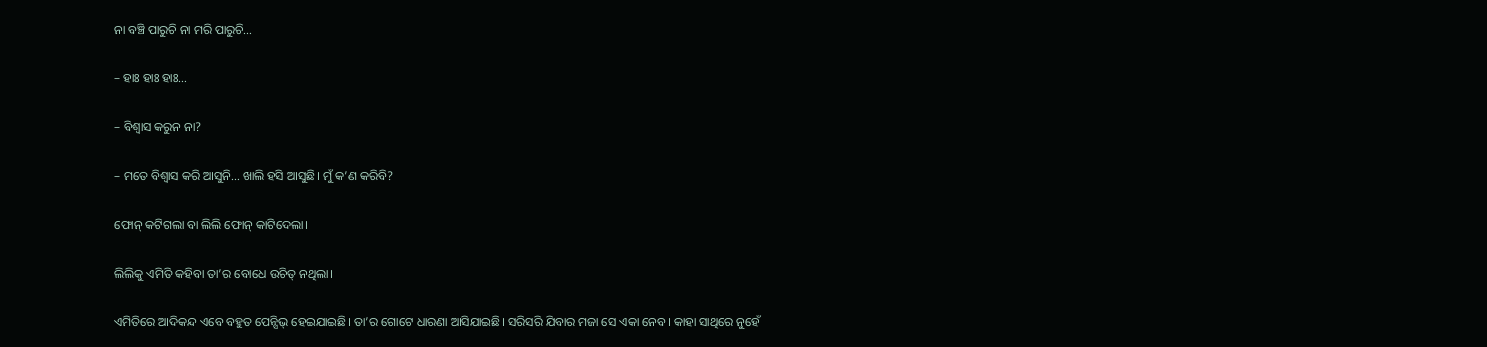ନା ବଞ୍ଚି ପାରୁଚି ନା ମରି ପାରୁଚି…

– ହାଃ ହାଃ ହାଃ…

– ବିଶ୍ବାସ କରୁନ ନା?

– ମତେ ବିଶ୍ବାସ କରି ଆସୁନି… ଖାଲି ହସି ଆସୁଛି। ମୁଁ କ’ଣ କରିବି?

ଫୋନ୍ କଟିଗଲା ବା ଲିଲି ଫୋନ୍ କାଟିଦେଲା।

ଲିଲିକୁ ଏମିତି କହିବା ତା’ର ବୋଧେ ଉଚିତ୍ ନଥିଲା।

ଏମିତିରେ ଆଦିକନ୍ଦ ଏବେ ବହୁତ ପେନ୍ସିଭ୍ ହେଇଯାଇଛି। ତା’ର ଗୋଟେ ଧାରଣା ଆସିଯାଇଛି। ସରିସରି ଯିବାର ମଜା ସେ ଏକା ନେବ। କାହା ସାଥିରେ ନୁହେଁ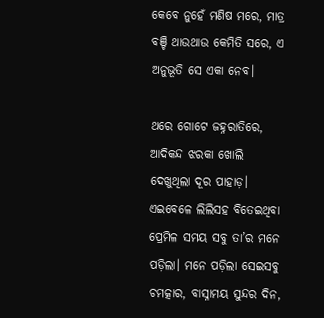କେବେ ନୁହେଁ ମଣିଷ ମରେ, ମାତ୍ର ବଞ୍ଚି ଥାଉଥାଉ କେମିତି ସରେ, ଏ ଅନୁଭୂତି ସେ ଏକା ନେବ।

ଥରେ ଗୋଟେ ଜହ୍ନରାତିରେ, ଆଦିକନ୍ଦ ଝରକା ଖୋଲି ଦେଖୁଥିଲା ଦୂର ପାହାଡ଼। ଏଇବେଳେ ଲିଲିସହ ବିତେଇଥିବା ପ୍ରେମିଳ ସମୟ ସବୁ ତା’ର ମନେ ପଡ଼ିଲା। ମନେ ପଡ଼ିଲା ସେଇସବୁ ଚମତ୍କାର, ବାସ୍ନାମୟ ସୁନ୍ଦର ଦିନ,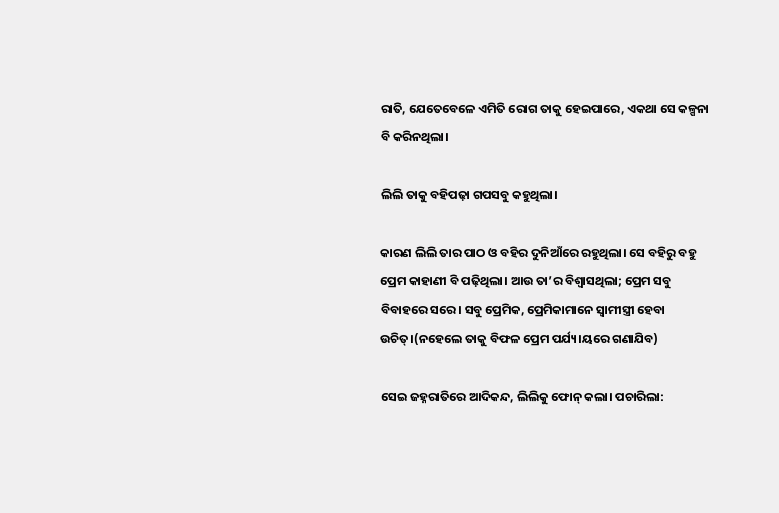ରାତି, ଯେତେବେଳେ ଏମିତି ରୋଗ ତାକୁ ହେଇପାରେ, ଏକଥା ସେ କଳ୍ପନା ବି କରିନଥିଲା।

ଲିଲି ତାକୁ ବହିପଢ଼ା ଗପସବୁ କହୁଥିଲା।

କାରଣ ଲିଲି ତାର ପାଠ ଓ ବହିର ଦୁନିଆଁରେ ରହୁଥିଲା। ସେ ବହିରୁ ବହୁ ପ୍ରେମ କାହାଣୀ ବି ପଢ଼ିଥିଲା। ଆଉ ତା’ର ବିଶ୍ବାସଥିଲା; ପ୍ରେମ ସବୁ ବିବାହରେ ସରେ। ସବୁ ପ୍ରେମିକ, ପ୍ରେମିକାମାନେ ସ୍ବାମୀସ୍ତ୍ରୀ ହେବା ଉଚିତ୍।(ନହେଲେ ତାକୁ ବିଫଳ ପ୍ରେମ ପର୍ଯ୍ୟ।ୟରେ ଗଣାଯିବ)

ସେଇ ଜହ୍ନରାତିରେ ଆଦିକନ୍ଦ, ଲିଲିକୁ ଫୋନ୍ କଲା। ପଚାରିଲା: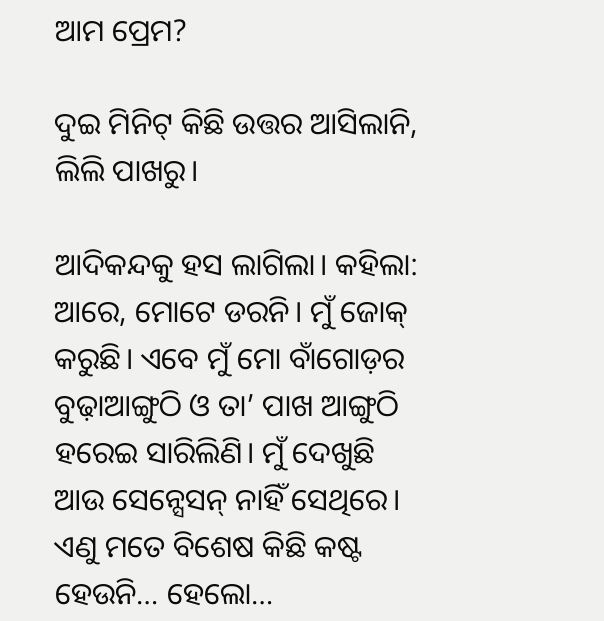ଆମ ପ୍ରେମ?

ଦୁଇ ମିନିଟ୍ କିଛି ଉତ୍ତର ଆସିଲାନି, ଲିଲି ପାଖରୁ।

ଆଦିକନ୍ଦକୁ ହସ ଲାଗିଲା। କହିଲା: ଆରେ, ମୋଟେ ଡରନି। ମୁଁ ଜୋକ୍ କରୁଛି। ଏବେ ମୁଁ ମୋ ବାଁଗୋଡ଼ର ବୁଢ଼ାଆଙ୍ଗୁଠି ଓ ତା’ ପାଖ ଆଙ୍ଗୁଠି ହରେଇ ସାରିଲିଣି। ମୁଁ ଦେଖୁଛି ଆଉ ସେନ୍ସେସନ୍ ନାହିଁ ସେଥିରେ। ଏଣୁ ମତେ ବିଶେଷ କିଛି କଷ୍ଟ ହେଉନି… ହେଲୋ…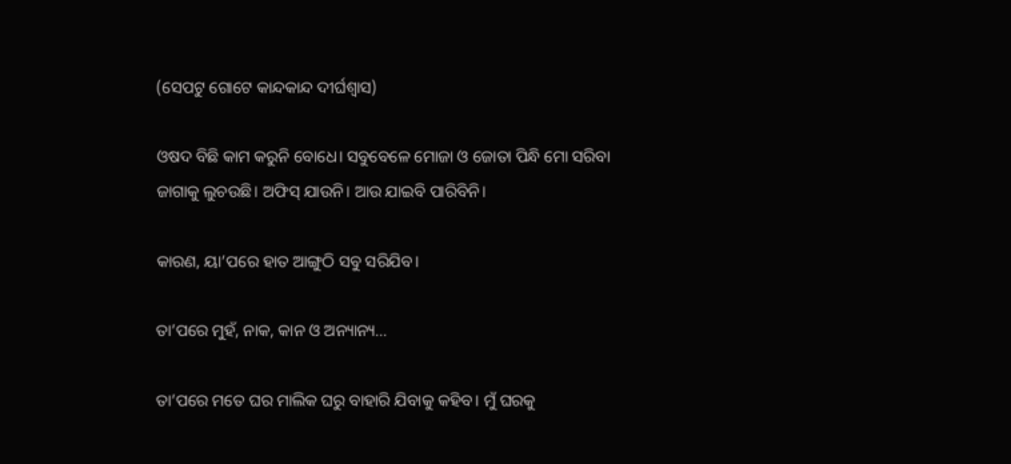(ସେପଟୁ ଗୋଟେ କାନ୍ଦକାନ୍ଦ ଦୀର୍ଘଶ୍ବାସ)

ଓଷଦ ବିଛି କାମ କରୁନି ବୋଧେ। ସବୁବେଳେ ମୋଜା ଓ ଜୋତା ପିନ୍ଧି ମୋ ସରିବା ଜାଗାକୁ ଲୁଚଉଛି। ଅଫିସ୍ ଯାଉନି। ଆଉ ଯାଇବି ପାରିବିନି।

କାରଣ, ୟା’ପରେ ହାତ ଆଙ୍ଗୁଠି ସବୁ ସରିଯିବ।

ତା’ପରେ ମୁହଁ, ନାକ, କାନ ଓ ଅନ୍ୟାନ୍ୟ…

ତା’ପରେ ମତେ ଘର ମାଲିକ ଘରୁ ବାହାରି ଯିବାକୁ କହିବ। ମୁଁ ଘରକୁ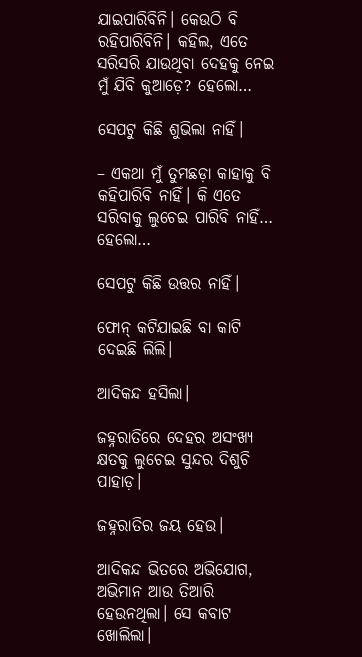ଯାଇପାରିବିନି। କେଉଠି ବି ରହିପାରିବିନି। କହିଲ, ଏତେ ସରିସରି ଯାଉଥିବା ଦେହକୁ ନେଇ ମୁଁ ଯିବି କୁଆଡ଼େ? ହେଲୋ…

ସେପଟୁ କିଛି ଶୁଭିଲା ନାହିଁ।

– ଏକଥା ମୁଁ ତୁମଛଡ଼ା କାହାକୁ ବି କହିପାରିବି ନାହିଁ। କି ଏତେ ସରିବାକୁ ଲୁଚେଇ ପାରିବି ନାହିଁ… ହେଲୋ…

ସେପଟୁ କିଛି ଉତ୍ତର ନାହିଁ।

ଫୋନ୍ କଟିଯାଇଛି ବା କାଟି ଦେଇଛି ଲିଲି।

ଆଦିକନ୍ଦ ହସିଲା।

ଜହ୍ନରାତିରେ ଦେହର ଅସଂଖ୍ୟ କ୍ଷତକୁ ଲୁଚେଇ ସୁନ୍ଦର ଦିଶୁଚି ପାହାଡ଼।

ଜହ୍ନରାତିର ଜୟ ହେଉ।

ଆଦିକନ୍ଦ ଭିତରେ ଅଭିଯୋଗ, ଅଭିମାନ ଆଉ ତିଆରି ହେଉନଥିଲା। ସେ କବାଟ ଖୋଲିଲା।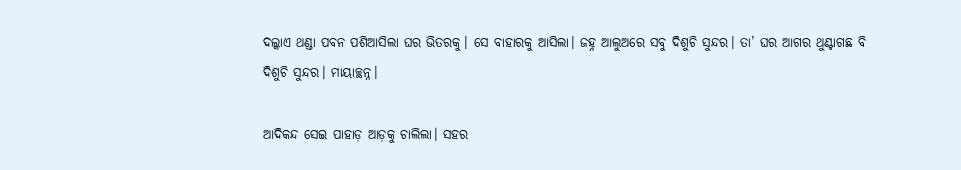ଦଲ୍କାଏ ଥଣ୍ଡା ପବନ ପଶିଆସିଲା ଘର ଭିତରକୁ। ସେ ବାହାରକୁ ଆସିଲା। ଜହ୍ନ ଆଲୁଅରେ ସବୁ ଦିଶୁଚି ସୁନ୍ଦର। ତା’ ଘର ଆଗର ଥୁଣ୍ଟାଗଛ ବି ଦିଶୁଚି ସୁନ୍ଦର। ମାୟାଚ୍ଛନ୍ନ।

ଆଦିକନ୍ଦ ସେଇ ପାହାଡ଼ ଆଡ଼କୁ ଚାଲିଲା। ସହର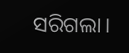ସରିଗଲା।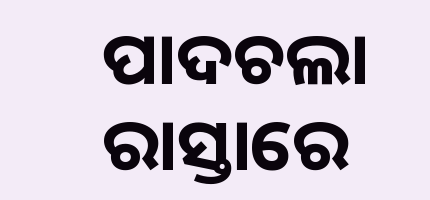ପାଦଚଲା ରାସ୍ତାରେ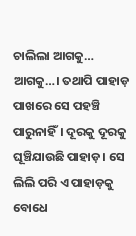ଚାଲିଲା ଆଗକୁ… ଆଗକୁ…। ତଥାପି ପାହାଡ଼ ପାଖରେ ସେ ପହଞ୍ଚି ପାରୁନାହିଁ। ଦୂରକୁ ଦୂରକୁ ଘୂଞ୍ଚିଯାଉଛି ପାହାଡ଼। ସେ ଲିଲି ପରି ଏ ପାହାଡ଼କୁ ବୋଧେ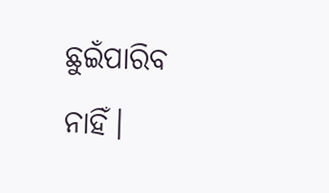ଛୁଇଁପାରିବ ନାହିଁ।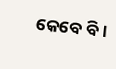କେବେ ବି।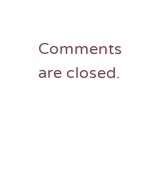Comments are closed.